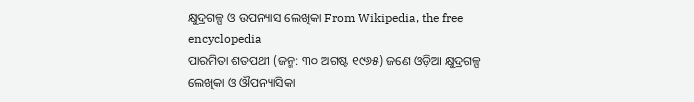କ୍ଷୁଦ୍ରଗଳ୍ପ ଓ ଉପନ୍ୟାସ ଲେଖିକା From Wikipedia, the free encyclopedia
ପାରମିତା ଶତପଥୀ (ଜନ୍ମ: ୩୦ ଅଗଷ୍ଟ ୧୯୬୫) ଜଣେ ଓଡ଼ିଆ କ୍ଷୁଦ୍ରଗଳ୍ପ ଲେଖିକା ଓ ଔପନ୍ୟାସିକା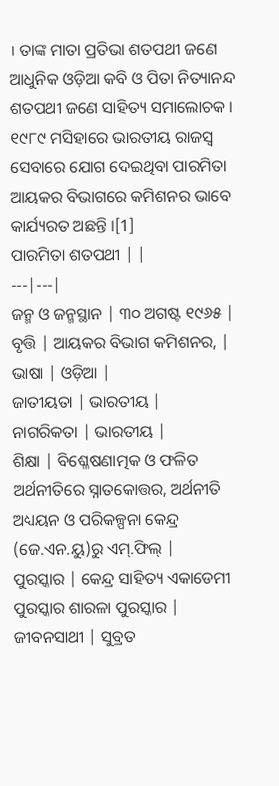। ତାଙ୍କ ମାତା ପ୍ରତିଭା ଶତପଥୀ ଜଣେ ଆଧୁନିକ ଓଡ଼ିଆ କବି ଓ ପିତା ନିତ୍ୟାନନ୍ଦ ଶତପଥୀ ଜଣେ ସାହିତ୍ୟ ସମାଲୋଚକ । ୧୯୮୯ ମସିହାରେ ଭାରତୀୟ ରାଜସ୍ୱ ସେବାରେ ଯୋଗ ଦେଇଥିବା ପାରମିତା ଆୟକର ବିଭାଗରେ କମିଶନର ଭାବେ କାର୍ଯ୍ୟରତ ଅଛନ୍ତି ।[1]
ପାରମିତା ଶତପଥୀ | |
---|---|
ଜନ୍ମ ଓ ଜନ୍ମସ୍ଥାନ | ୩୦ ଅଗଷ୍ଟ ୧୯୬୫ |
ବୃତ୍ତି | ଆୟକର ବିଭାଗ କମିଶନର, |
ଭାଷା | ଓଡ଼ିଆ |
ଜାତୀୟତା | ଭାରତୀୟ |
ନାଗରିକତା | ଭାରତୀୟ |
ଶିକ୍ଷା | ବିଶ୍ଳେଷଣାତ୍ମକ ଓ ଫଳିତ ଅର୍ଥନୀତିରେ ସ୍ନାତକୋତ୍ତର, ଅର୍ଥନୀତି ଅଧ୍ୟୟନ ଓ ପରିକଳ୍ପନା କେନ୍ଦ୍ର (ଜେ.ଏନ.ୟୁ)ରୁ ଏମ୍.ଫିଲ୍ |
ପୁରସ୍କାର | କେନ୍ଦ୍ର ସାହିତ୍ୟ ଏକାଡେମୀ ପୁରସ୍କାର ଶାରଳା ପୁରସ୍କାର |
ଜୀବନସାଥୀ | ସୁବ୍ରତ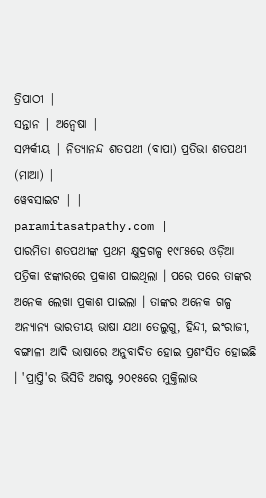ତ୍ରିପାଠୀ |
ସନ୍ତାନ | ଅନ୍ୱେଷା |
ସମ୍ପର୍କୀୟ | ନିତ୍ୟାନନ୍ଦ ଶତପଥୀ (ବାପା) ପ୍ରତିଭା ଶତପଥୀ (ମାଆ) |
ୱେବସାଇଟ | |
paramitasatpathy.com |
ପାରମିତା ଶତପଥୀଙ୍କ ପ୍ରଥମ କ୍ଷୁଦ୍ରଗଳ୍ପ ୧୯୮୫ରେ ଓଡ଼ିଆ ପତ୍ରିକା ଝଙ୍କାରରେ ପ୍ରକାଶ ପାଇଥିଲା । ପରେ ପରେ ତାଙ୍କର ଅନେକ ଲେଖା ପ୍ରକାଶ ପାଇଲା । ତାଙ୍କର ଅନେକ ଗଳ୍ପ ଅନ୍ୟାନ୍ୟ ଭାରତୀୟ ଭାଷା ଯଥା ତେଲୁଗୁ, ହିନ୍ଦୀ, ଇଂରାଜୀ, ବଙ୍ଗାଳୀ ଆଦି ଭାଷାରେ ଅନୁବାଦିତ ହୋଇ ପ୍ରଶଂସିତ ହୋଇଛି । 'ପ୍ରାପ୍ତି'ର ଭିସିଡି ଅଗଷ୍ଟ ୨୦୧୫ରେ ମୁକ୍ତିଲାଭ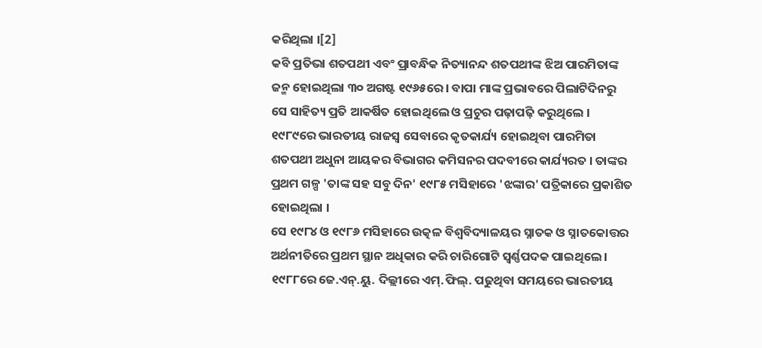କରିଥିଲା ।[2]
କବି ପ୍ରତିଭା ଶତପଥୀ ଏବଂ ପ୍ରାବନ୍ଧିକ ନିତ୍ୟାନନ୍ଦ ଶତପଥୀଙ୍କ ଝିଅ ପାରମିତାଙ୍କ ଜନ୍ମ ହୋଇଥିଲା ୩୦ ଅଗଷ୍ଟ ୧୯୬୫ରେ । ବାପା ମାଙ୍କ ପ୍ରଭାବରେ ପିଲାଟିଦିନରୁ ସେ ସାହିତ୍ୟ ପ୍ରତି ଆକର୍ଷିତ ହୋଇଥିଲେ ଓ ପ୍ରଚୁର ପଢ଼ାପଢ଼ି କରୁଥିଲେ । ୧୯୮୯ରେ ଭାରତୀୟ ରାଜସ୍ୱ ସେବାରେ କୃତକାର୍ଯ୍ୟ ହୋଇଥିବା ପାରମିତା ଶତପଥୀ ଅଧୁନା ଆୟକର ବିଭାଗର କମିସନର ପଦବୀରେ କାର୍ଯ୍ୟରତ । ତାଙ୍କର ପ୍ରଥମ ଗଳ୍ପ 'ତାଙ୍କ ସହ ସବୁ ଦିନ' ୧୯୮୫ ମସିହାରେ 'ଝଙ୍କାର' ପତ୍ରିକାରେ ପ୍ରକାଶିତ ହୋଇଥିଲା ।
ସେ ୧୯୮୪ ଓ ୧୯୮୬ ମସିହାରେ ଉତ୍କଳ ବିଶ୍ୱବିଦ୍ୟାଳୟର ସ୍ନାତକ ଓ ସ୍ନାତକୋତ୍ତର ଅର୍ଥନୀତିରେ ପ୍ରଥମ ସ୍ଥାନ ଅଧିକାର କରି ଚାରିଗୋଟି ସ୍ୱର୍ଣ୍ଣପଦକ ପାଇଥିଲେ । ୧୯୮୮ରେ ଜେ.ଏନ୍.ୟୁ. ଦିଲ୍ଲୀରେ ଏମ୍.ଫିଲ୍. ପଢୁଥିବା ସମୟରେ ଭାରତୀୟ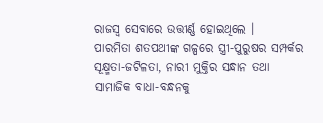ରାଜସ୍ୱ ସେବାରେ ଉତ୍ତୀର୍ଣ୍ଣ ହୋଇଥିଲେ ।
ପାରମିତା ଶତପଥୀଙ୍କ ଗଳ୍ପରେ ସ୍ତ୍ରୀ-ପୁରୁଷର ସମ୍ପର୍କର ସୂକ୍ଷ୍ମତା-ଜଟିଳତା, ନାରୀ ମୁକ୍ତିର ସନ୍ଧାନ ତଥା ସାମାଜିକ ବାଧା-ବନ୍ଧନକୁ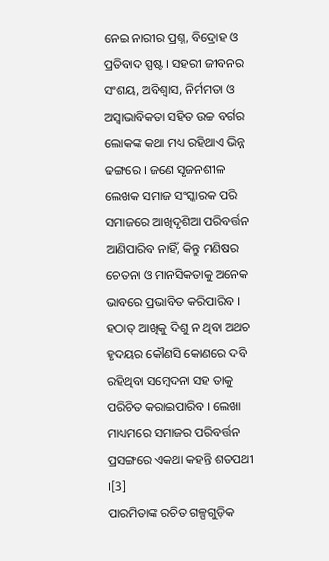ନେଇ ନାରୀର ପ୍ରଶ୍ନ, ବିଦ୍ରୋହ ଓ ପ୍ରତିବାଦ ସ୍ପଷ୍ଟ । ସହରୀ ଜୀବନର ସଂଶୟ, ଅବିଶ୍ୱାସ, ନିର୍ମମତା ଓ ଅସ୍ୱାଭାବିକତା ସହିତ ଉଚ୍ଚ ବର୍ଗର ଲୋକଙ୍କ କଥା ମଧ୍ୟ ରହିଥାଏ ଭିନ୍ନ ଢଙ୍ଗରେ । ଜଣେ ସୃଜନଶୀଳ ଲେଖକ ସମାଜ ସଂସ୍କାରକ ପରି ସମାଜରେ ଆଖିଦୃଶିଆ ପରିବର୍ତ୍ତନ ଆଣିପାରିବ ନାହିଁ, କିନ୍ତୁ ମଣିଷର ଚେତନା ଓ ମାନସିକତାକୁ ଅନେକ ଭାବରେ ପ୍ରଭାବିତ କରିପାରିବ । ହଠାତ୍ ଆଖିକୁ ଦିଶୁ ନ ଥିବା ଅଥଚ ହୃଦୟର କୌଣସି କୋଣରେ ଦବି ରହିଥିବା ସମ୍ବେଦନା ସହ ତାକୁ ପରିଚିତ କରାଇପାରିବ । ଲେଖା ମାଧ୍ୟମରେ ସମାଜର ପରିବର୍ତ୍ତନ ପ୍ରସଙ୍ଗରେ ଏକଥା କହନ୍ତି ଶତପଥୀ ।[3]
ପାରମିତାଙ୍କ ରଚିତ ଗଳ୍ପଗୁଡ଼ିକ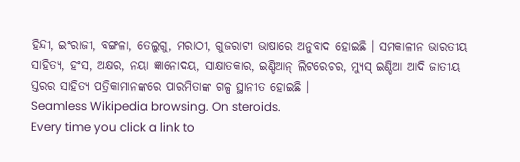ହିନ୍ଦୀ, ଇଂରାଜୀ, ବଙ୍ଗଳା, ତେଲୁଗୁ, ମରାଠୀ, ଗୁଜରାଟୀ ଭାଷାରେ ଅନୁବାଦ ହୋଇଛି । ସମକାଳୀନ ଭାରତୀୟ ସାହିତ୍ୟ, ହଂସ, ଅକ୍ଷର, ନୟା ଜ୍ଞାନୋଦୟ, ସାକ୍ଷାତକାର, ଇଣ୍ଡିଆନ୍ ଲିଟରେଚର, ମ୍ୟୁସ୍ ଇଣ୍ଡିଆ ଆଦି ଜାତୀୟ ସ୍ତରର ସାହିତ୍ୟ ପତ୍ରିକାମାନଙ୍କରେ ପାରମିତାଙ୍କ ଗଳ୍ପ ସ୍ଥାନୀତ ହୋଇଛି ।
Seamless Wikipedia browsing. On steroids.
Every time you click a link to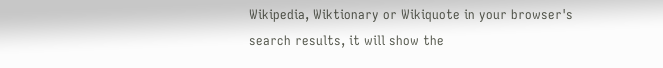Wikipedia, Wiktionary or Wikiquote in your browser's search results, it will show the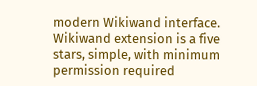modern Wikiwand interface.
Wikiwand extension is a five stars, simple, with minimum permission required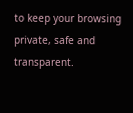to keep your browsing private, safe and transparent.